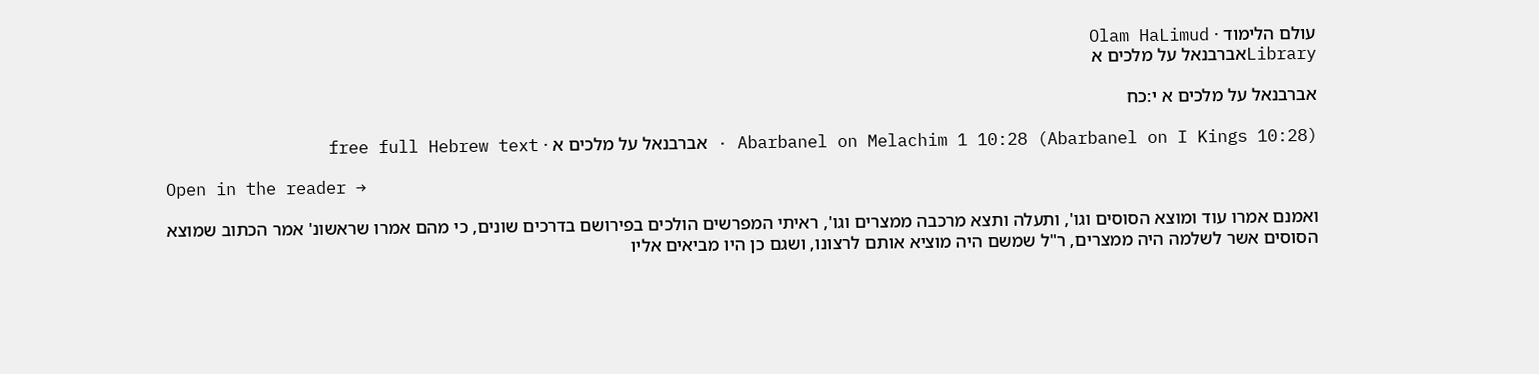עולם הלימוד · Olam HaLimud
Libraryאברבנאל על מלכים א

אברבנאל על מלכים א י:כח

Abarbanel on Melachim 1 10:28 (Abarbanel on I Kings 10:28) · אברבנאל על מלכים א · free full Hebrew text

Open in the reader →

ואמנם אמרו עוד ומוצא הסוסים וגו', ותעלה ותצא מרכבה ממצרים וגו', ראיתי המפרשים הולכים בפירושם בדרכים שונים, כי מהם אמרו שראשונ' אמר הכתוב שמוצא הסוסים אשר לשלמה היה ממצרים, ר"ל שמשם היה מוציא אותם לרצונו, ושגם כן היו מביאים אליו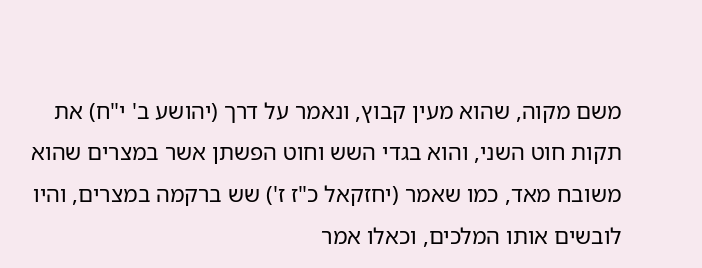משם מקוה, שהוא מעין קבוץ, ונאמר על דרך (יהושע ב' י"ח) את תקות חוט השני, והוא בגדי השש וחוט הפשתן אשר במצרים שהוא משובח מאד, כמו שאמר (יחזקאל כ"ז ז') שש ברקמה במצרים, והיו לובשים אותו המלכים, וכאלו אמר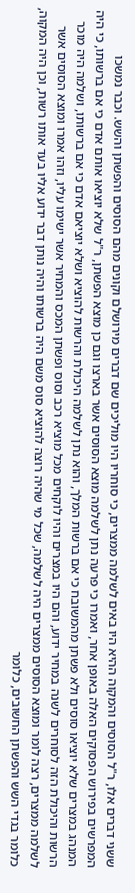ששני דברים אלו, ר"ל הסוסים והמקוה ההיא היו באים לשלמה ממצרים, כי סוחריו היו מוליכים שם דברים מירושלם וקונים מהם הסוסים והפשתן והשש. וכבר נמשכו המפרשים בפירוש הפסוקים האלה באופן אחר, ואמרו כי פרעה נתן לשלמה מוצא הסוסים אשר בארצו וגם כן מוצא הפשתן, ר"ל שלא יוציאו אותם אדם כי אם ברשותו, כי היה המנהג במצרים שלא יוציאו סוסים ולא פשתן מהמשובח כי אם ברשות המלך, והוא נתן לשלמה היכולת והרשות להוציא ושלא יוציאם אדם כי אם ברשותו, ושלמה היה מוכר הרשות והיכולת הזה לסוחרים לשנה במחיר ידוע, והם היו במצרים והיו לוקחים מכל מוציא רכב וסוס ופשתן המכס והמחיר אשר ישימו עליו, וזהו אמרו ומוצא הסוסים אשר לשלמה ממצרים, רצה לומר ומוצא הסוסים ממצרים היה לשלמה, שכל מי שהיה רוצה להוציא סוס משם היה ברשותו והיה נותן דבר ידוע אליו בעד אותו רשות, וכן היה המקוה, כלומר בגדי השש והפשתן החשובים, כלומר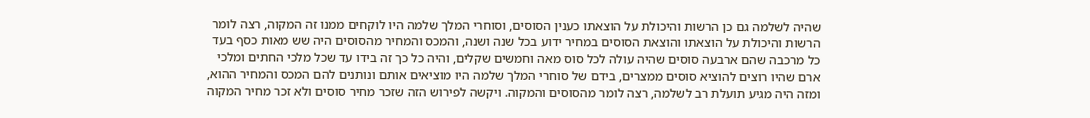שהיה לשלמה גם כן הרשות והיכולת על הוצאתו כענין הסוסים, וסוחרי המלך שלמה היו לוקחים ממנו זה המקוה, רצה לומר הרשות והיכולת על הוצאתו והוצאת הסוסים במחיר ידוע בכל שנה ושנה, והמכס והמחיר מהסוסים היה שש מאות כסף בעד כל מרכבה שהם ארבעה סוסים שהיה עולה לכל סוס מאה וחמשים שקלים, והיה כל כך זה בידו עד שכל מלכי החתים ומלכי ארם שהיו רוצים להוציא סוסים ממצרים, בידם של סוחרי המלך שלמה היו מוציאים אותם ונותנים להם המכס והמחיר ההוא, ומזה היה מגיע תועלת רב לשלמה, רצה לומר מהסוסים והמקוה. ויקשה לפירוש הזה שזכר מחיר סוסים ולא זכר מחיר המקוה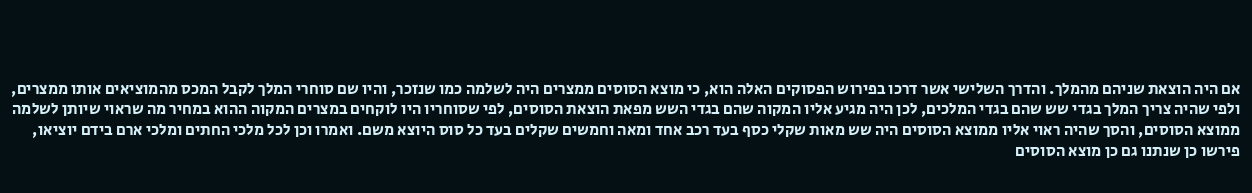אם היה הוצאת שניהם מהמלך. והדרך השלישי אשר דרכו בפירוש הפסוקים האלה הוא, כי מוצא הסוסים ממצרים היה לשלמה כמו שנזכר, והיו שם סוחרי המלך לקבל המכס מהמוציאים אותו ממצרים, ולפי שהיה צריך המלך בגדי שש שהם בגדי המלכים, לכן היה מגיע אליו המקוה שהם בגדי השש מפאת הוצאת הסוסים, לפי שסוחריו היו לוקחים במצרים המקוה ההוא במחיר מה שראוי שיותן לשלמה ממוצא הסוסים, והסך שהיה ראוי אליו ממוצא הסוסים היה שש מאות שקלי כסף בעד רכב אחד ומאה וחמשים שקלים בעד כל סוס היוצא משם. ואמרו וכן לכל מלכי החתים ומלכי ארם בידם יוציאו, פירשו כן שנתנו גם כן מוצא הסוסים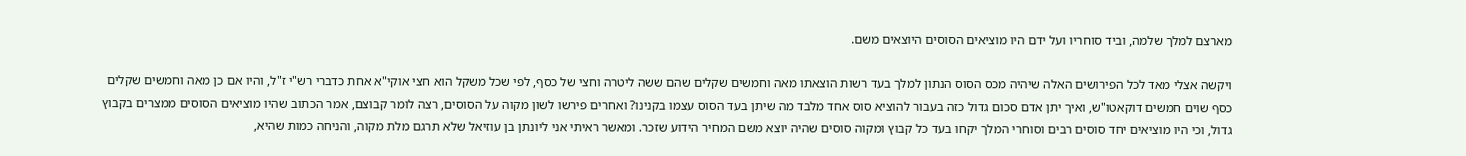מארצם למלך שלמה, וביד סוחריו ועל ידם היו מוציאים הסוסים היוצאים משם.

ויקשה אצלי מאד לכל הפירושים האלה שיהיה מכס הסוס הנתון למלך בעד רשות הוצאתו מאה וחמשים שקלים שהם ששה ליטרה וחצי של כסף, לפי שכל משקל הוא חצי אוקי"א אחת כדברי רש"י ז"ל, והיו אם כן מאה וחמשים שקלים כסף שוים חמשים דוקאטו"ש, ואיך יתן אדם סכום גדול כזה בעבור להוציא סוס אחד מלבד מה שיתן בעד הסוס עצמו בקנינו? ואחרים פירשו לשון מקוה על הסוסים, רצה לומר קבוצם, אמר הכתוב שהיו מוציאים הסוסים ממצרים בקבוץ גדול, וכי היו מוציאים יחד סוסים רבים וסוחרי המלך יקחו בעד כל קבוץ ומקוה סוסים שהיה יוצא משם המחיר הידוע שזכר. ומאשר ראיתי אני ליונתן בן עוזיאל שלא תרגם מלת מקוה, והניחה כמות שהיא,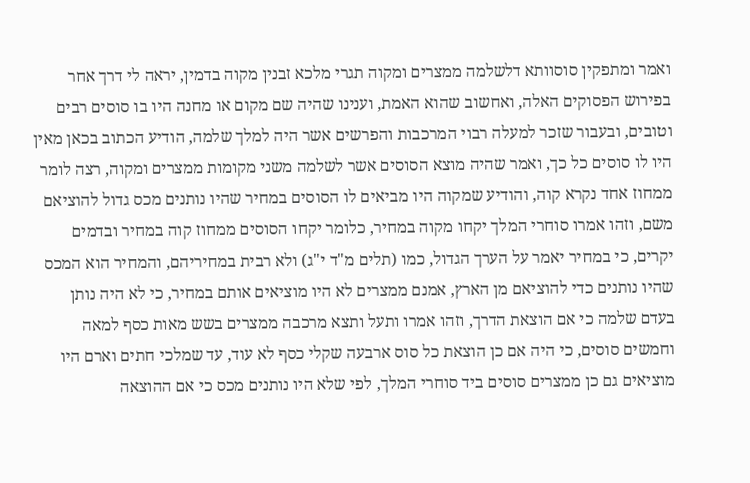ואמר ומתפקין סוסוותא דלשלמה ממצרים ומקוה תגרי מלכא זבנין מקוה בדמין, יראה לי דרך אחר בפירוש הפסוקים האלה, ואחשוב שהוא האמת, וענינו שהיה שם מקום או מחנה היו בו סוסים רבים וטובים, ובעבור שזכר למעלה רבוי המרכבות והפרשים אשר היה למלך שלמה, הודיע הכתוב בכאן מאין היו לו סוסים כל כך, ואמר שהיה מוצא הסוסים אשר לשלמה משני מקומות ממצרים ומקוה, רצה לומר ממחוז אחד נקרא קוה, והודיע שמקוה היו מביאים לו הסוסים במחיר שהיו נותנים מכס גדול להוציאם משם, וזהו אמרו סוחרי המלך יקחו מקוה במחיר, כלומר יקחו הסוסים ממחוז קוה במחיר ובדמים יקרים, כי במחיר יאמר על הערך הגדול, כמו (תלים מ"ד י"ג) ולא רבית במחיריהם, והמחיר הוא המכס שהיו נותנים כדי להוציאם מן הארץ, אמנם ממצרים לא היו מוציאים אותם במחיר, כי לא היה נותן בעדם שלמה כי אם הוצאת הדרך, וזהו אמרו ותעל ותצא מרכבה ממצרים בשש מאות כסף למאה וחמשים סוסים, כי היה אם כן הוצאת כל סוס ארבעה שקלי כסף לא עוד, עד שמלכי חתים וארם היו מוציאים גם כן ממצרים סוסים ביד סוחרי המלך, לפי שלא היו נותנים מכס כי אם ההוצאה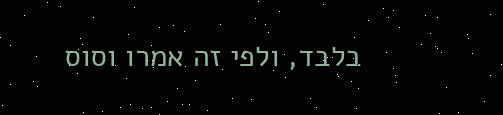בלבד, ולפי זה אמרו וסוס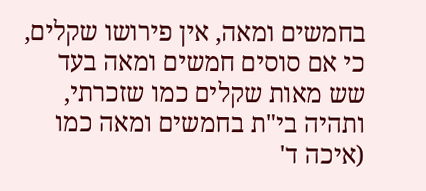בחמשים ומאה, אין פירושו שקלים, כי אם סוסים חמשים ומאה בעד שש מאות שקלים כמו שזכרתי, ותהיה בי"ת בחמשים ומאה כמו (איכה ד'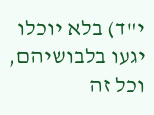י"ד) בלא יוכלו יגעו בלבושיהם, וכל זה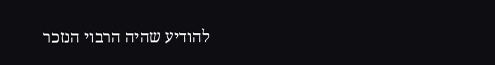להודיע שהיה הרבוי הנזכר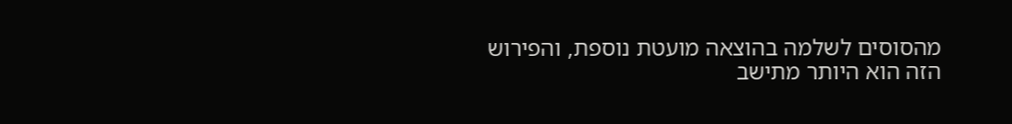מהסוסים לשלמה בהוצאה מועטת נוספת, והפירוש הזה הוא היותר מתישב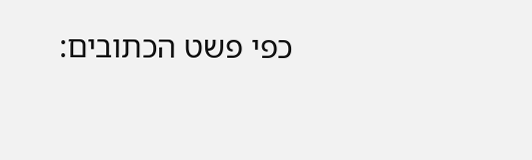כפי פשט הכתובים: